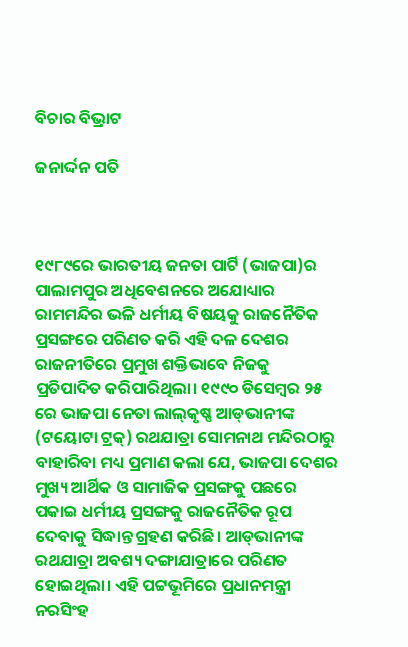ବିଚାର ବିଭ୍ରାଟ

ଜନାର୍ଦ୍ଦନ ପତି



୧୯୮୯ରେ ଭାରତୀୟ ଜନତା ପାର୍ଟି (ଭାଜପା)ର ପାଲାମପୁର ଅଧିବେଶନରେ ଅଯୋଧ୍ୟାର ରାମମନ୍ଦିର ଭଳି ଧର୍ମୀୟ ବିଷୟକୁ ରାଜନୈତିକ ପ୍ରସଙ୍ଗରେ ପରିଣତ କରି ଏହି ଦଳ ଦେଶର ରାଜନୀତିରେ ପ୍ରମୁଖ ଶକ୍ତିଭାବେ ନିଜକୁ ପ୍ରତିପାଦିତ କରିପାରିଥିଲା। ୧୯୯୦ ଡିସେମ୍ବର ୨୫ ରେ ଭାଜପା ନେତା ଲାଲ୍‌କୃଷ୍ଣ ଆଡ୍‌ଭାନୀଙ୍କ (ଟୟୋଟା ଟ୍ରକ୍‌) ରଥଯାତ୍ରା ସୋମନାଥ ମନ୍ଦିରଠାରୁ ବାହାରିବା ମଧ୍ୟ ପ୍ରମାଣ କଲା ଯେ, ଭାଜପା ଦେଶର ମୁଖ୍ୟ ଆର୍ଥିକ ଓ ସାମାଜିକ ପ୍ରସଙ୍ଗକୁ ପଛରେ ପକାଇ ଧର୍ମୀୟ ପ୍ରସଙ୍ଗକୁ ରାଜନୈତିକ ରୂପ ଦେବାକୁ ସିଦ୍ଧାନ୍ତ ଗ୍ରହଣ କରିଛି। ଆଡ୍‌ଭାନୀଙ୍କ ରଥଯାତ୍ରା ଅବଶ୍ୟ ଦଙ୍ଗାଯାତ୍ରାରେ ପରିଣତ ହୋଇଥିଲା। ଏହି ପଟ୍ଟଭୂମିରେ ପ୍ରଧାନମନ୍ତ୍ରୀ ନରସିଂହ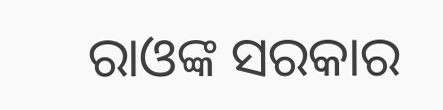ରାଓଙ୍କ ସରକାର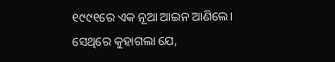୧୯୯୧ରେ ଏକ ନୂଆ ଆଇନ ଆଣିଲେ। ସେଥିରେ କୁହାଗଲା ଯେ,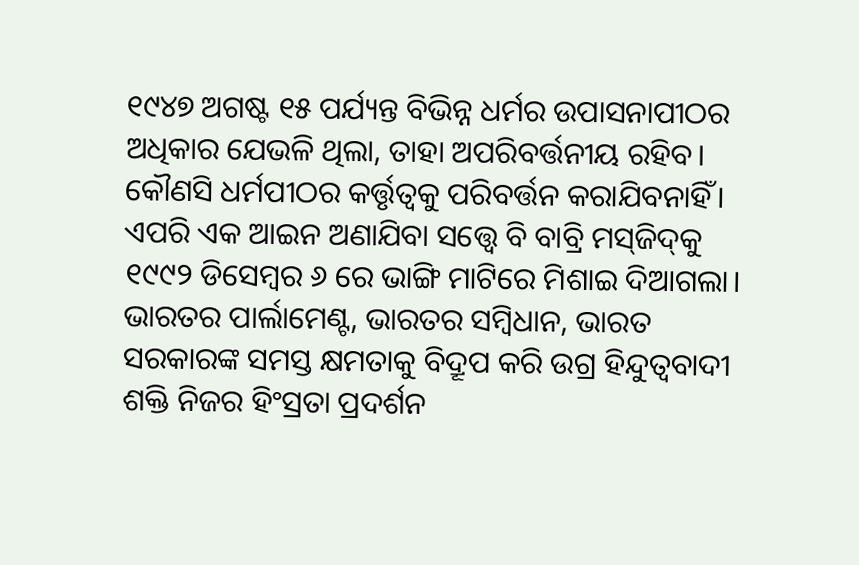୧୯୪୭ ଅଗଷ୍ଟ ୧୫ ପର୍ଯ୍ୟନ୍ତ ବିଭିନ୍ନ ଧର୍ମର ଉପାସନାପୀଠର ଅଧିକାର ଯେଭଳି ଥିଲା, ତାହା ଅପରିବର୍ତ୍ତନୀୟ ରହିବ। କୌଣସି ଧର୍ମପୀଠର କର୍ତ୍ତୃତ୍ୱକୁ ପରିବର୍ତ୍ତନ କରାଯିବନାହିଁ। ଏପରି ଏକ ଆଇନ ଅଣାଯିବା ସତ୍ତ୍ୱେ ବି ବାବ୍ରି ମସ୍‌ଜିଦ୍‌କୁ ୧୯୯୨ ଡିସେମ୍ବର ୬ ରେ ଭାଙ୍ଗି ମାଟିରେ ମିଶାଇ ଦିଆଗଲା। ଭାରତର ପାର୍ଲାମେଣ୍ଟ, ଭାରତର ସମ୍ବିଧାନ, ଭାରତ ସରକାରଙ୍କ ସମସ୍ତ କ୍ଷମତାକୁ ବିଦ୍ରୂପ କରି ଉଗ୍ର ହିନ୍ଦୁତ୍ୱବାଦୀ ଶକ୍ତି ନିଜର ହିଂସ୍ରତା ପ୍ରଦର୍ଶନ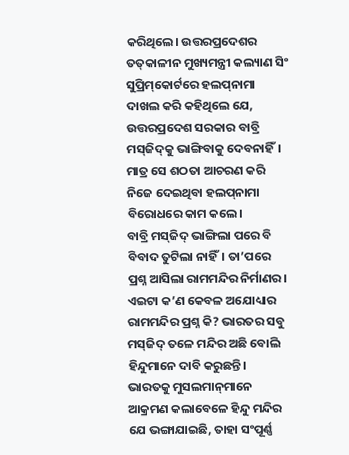କରିଥିଲେ। ଉତ୍ତରପ୍ରଦେଶର ତତ୍‌କାଳୀନ ମୁଖ୍ୟମନ୍ତ୍ରୀ କଲ୍ୟାଣ ସିଂ ସୁପ୍ରିମ୍‌କୋର୍ଟରେ ହଲପ୍‌ନାମା ଦାଖଲ କରି କହିଥିଲେ ଯେ, ଉତ୍ତରପ୍ରଦେଶ ସରକାର ବାବ୍ରି ମସ୍‌ଜିଦ୍‌କୁ ଭାଙ୍ଗିବାକୁ ଦେବନାହିଁ। ମାତ୍ର ସେ ଶଠତା ଆଚରଣ କରି ନିଜେ ଦେଇଥିବା ହଲପ୍‌ନାମା ବିରୋଧରେ କାମ କଲେ।
ବାବ୍ରି ମସ୍‌ଜିଦ୍‌ ଭାଙ୍ଗିଲା ପରେ ବି ବିବାଦ ତୁଟିଲା ନାହିଁ। ତା’ପରେ ପ୍ରଶ୍ନ ଆସିଲା ରାମମନ୍ଦିର ନିର୍ମାଣର। ଏଇଟା କ’ଣ କେବଳ ଅଯୋଧ୍ୟାର ରାମମନ୍ଦିର ପ୍ରଶ୍ନ କି? ଭାରତର ସବୁ ମସ୍‌ଜିଦ୍‌ ତଳେ ମନ୍ଦିର ଅଛି ବୋଲି ହିନ୍ଦୁମାନେ ଦାବି କରୁଛନ୍ତି। ଭାରତକୁ ମୁସଲମାନ୍‌ମାନେ ଆକ୍ରମଣ କଲାବେଳେ ହିନ୍ଦୁ ମନ୍ଦିର ଯେ ଭଙ୍ଗାଯାଇଛି, ତାହା ସଂପୂର୍ଣ୍ଣ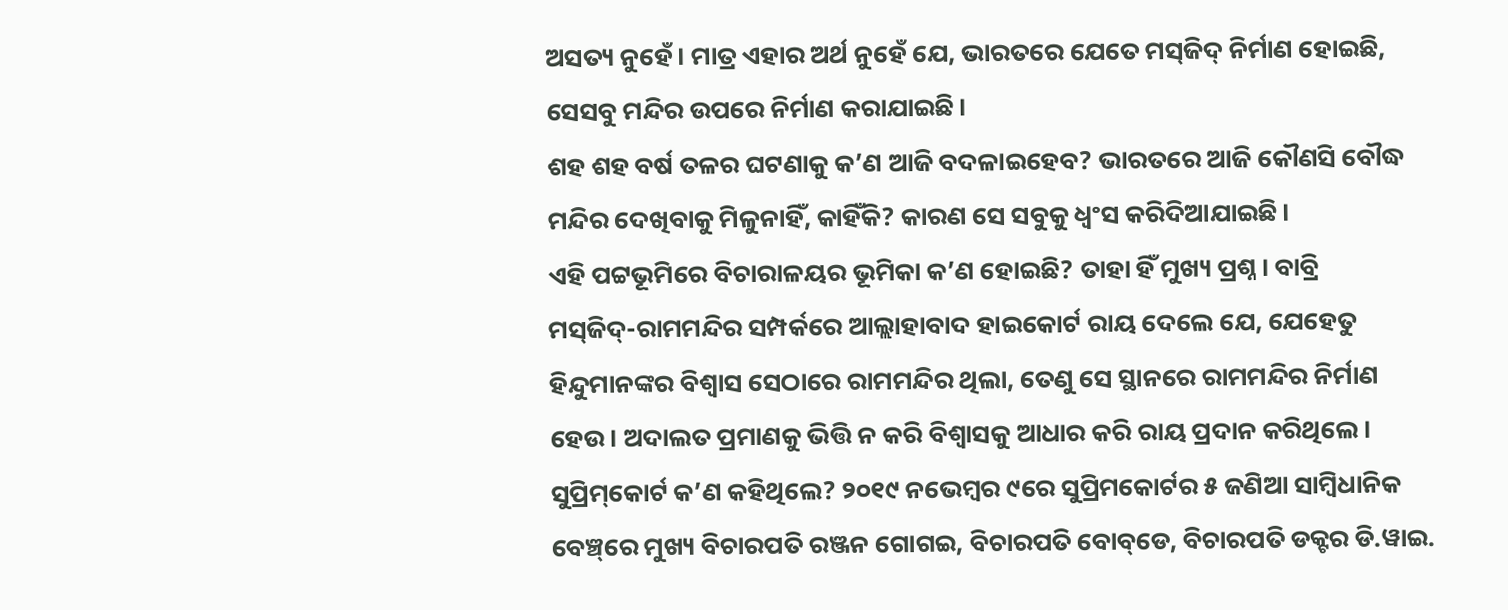ଅସତ୍ୟ ନୁହେଁ। ମାତ୍ର ଏହାର ଅର୍ଥ ନୁହେଁ ଯେ, ଭାରତରେ ଯେତେ ମସ୍‌ଜିଦ୍‌ ନିର୍ମାଣ ହୋଇଛି, ସେସବୁ ମନ୍ଦିର ଉପରେ ନିର୍ମାଣ କରାଯାଇଛି।
ଶହ ଶହ ବର୍ଷ ତଳର ଘଟଣାକୁ କ’ଣ ଆଜି ବଦଳାଇହେବ? ଭାରତରେ ଆଜି କୌଣସି ବୌଦ୍ଧ ମନ୍ଦିର ଦେଖିବାକୁ ମିଳୁନାହିଁ, କାହିଁକି? କାରଣ ସେ ସବୁକୁ ଧ୍ୱଂସ କରିଦିଆଯାଇଛି।
ଏହି ପଟ୍ଟଭୂମିରେ ବିଚାରାଳୟର ଭୂମିକା କ’ଣ ହୋଇଛି? ତାହା ହିଁ ମୁଖ୍ୟ ପ୍ରଶ୍ନ। ବାବ୍ରି ମସ୍‌ଜିଦ୍‌-ରାମମନ୍ଦିର ସମ୍ପର୍କରେ ଆଲ୍ଲାହାବାଦ ହାଇକୋର୍ଟ ରାୟ ଦେଲେ ଯେ, ଯେହେତୁ ହିନ୍ଦୁମାନଙ୍କର ବିଶ୍ୱାସ ସେଠାରେ ରାମମନ୍ଦିର ଥିଲା, ତେଣୁ ସେ ସ୍ଥାନରେ ରାମମନ୍ଦିର ନିର୍ମାଣ ହେଉ। ଅଦାଲତ ପ୍ରମାଣକୁ ଭିତ୍ତି ନ କରି ବିଶ୍ୱାସକୁ ଆଧାର କରି ରାୟ ପ୍ରଦାନ କରିଥିଲେ।
ସୁପ୍ରିମ୍‌କୋର୍ଟ କ’ଣ କହିଥିଲେ? ୨୦୧୯ ନଭେମ୍ବର ୯ରେ ସୁପ୍ରିମକୋର୍ଟର ୫ ଜଣିଆ ସାମ୍ବିଧାନିକ ବେଞ୍ଚ୍‌ରେ ମୁଖ୍ୟ ବିଚାରପତି ରଞ୍ଜନ ଗୋଗଇ, ବିଚାରପତି ବୋବ୍‌ଡେ, ବିଚାରପତି ଡକ୍ଟର ଡି.ୱାଇ.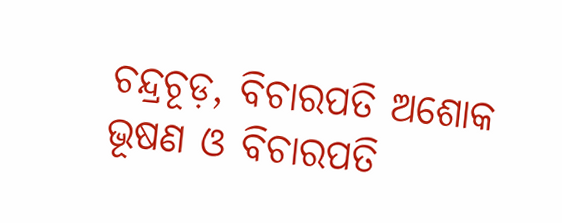ଚନ୍ଦ୍ରଚୂଡ଼, ବିଚାରପତି ଅଶୋକ ଭୂଷଣ ଓ ବିଚାରପତି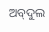ଅବ୍‌ଦୁଲ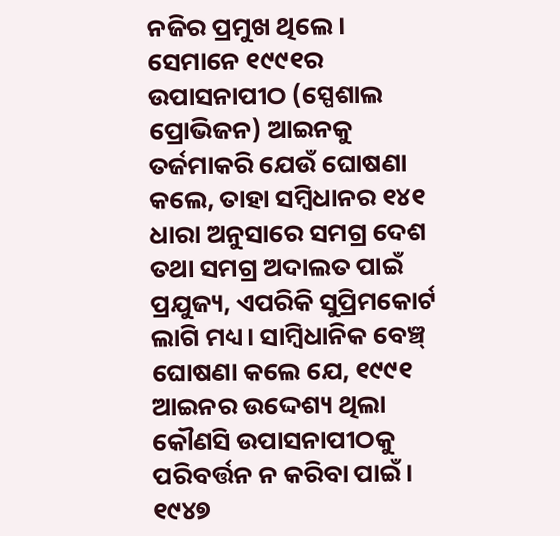ନଜିର ପ୍ରମୁଖ ଥିଲେ। ସେମାନେ ୧୯୯୧ର ଉପାସନାପୀଠ (ସ୍ପେଶାଲ ପ୍ରୋଭିଜନ) ଆଇନକୁ ତର୍ଜମାକରି ଯେଉଁ ଘୋଷଣା କଲେ, ତାହା ସମ୍ବିଧାନର ୧୪୧ ଧାରା ଅନୁସାରେ ସମଗ୍ର ଦେଶ ତଥା ସମଗ୍ର ଅଦାଲତ ପାଇଁ ପ୍ରଯୁଜ୍ୟ, ଏପରିକି ସୁପ୍ରିମକୋର୍ଟ ଲାଗି ମଧ୍ୟ। ସାମ୍ବିଧାନିକ ବେଞ୍ଚ୍‌ ଘୋଷଣା କଲେ ଯେ, ୧୯୯୧ ଆଇନର ଉଦ୍ଦେଶ୍ୟ ଥିଲା କୌଣସି ଉପାସନାପୀଠକୁ ପରିବର୍ତ୍ତନ ନ କରିବା ପାଇଁ। ୧୯୪୭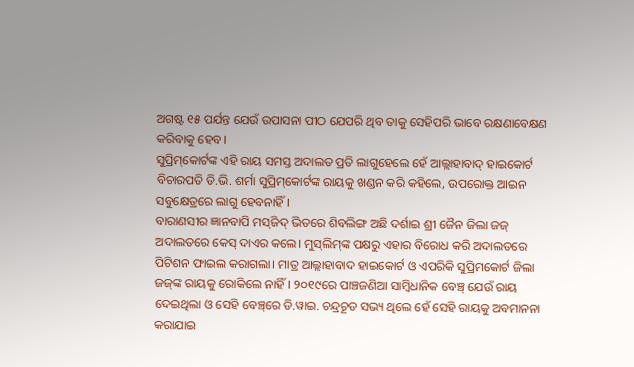ଅଗଷ୍ଟ ୧୫ ପର୍ଯନ୍ତ ଯେଉଁ ଉପାସନା ପୀଠ ଯେପରି ଥିବ ତାକୁ ସେହିପରି ଭାବେ ରକ୍ଷଣାବେକ୍ଷଣ କରିବାକୁ ହେବ।
ସୁପ୍ରିମ୍‌କୋର୍ଟଙ୍କ ଏହି ରାୟ ସମସ୍ତ ଅଦାଲତ ପ୍ରତି ଲାଗୁହେଲେ ହେଁ ଆଲ୍ଲାହାବାଦ୍‌ ହାଇକୋର୍ଟ ବିଚାରପତି ଡି.ଭି. ଶର୍ମା ସୁପ୍ରିମ୍‌କୋର୍ଟଙ୍କ ରାୟକୁ ଖଣ୍ଡନ କରି କହିଲେ, ଉପରୋକ୍ତ ଆଇନ ସବୁକ୍ଷେତ୍ରରେ ଲାଗୁ ହେବନାହିଁ।
ବାରାଣସୀର ଜ୍ଞାନବାପି ମସ୍‌ଜିଦ୍‌ ଭିତରେ ଶିବଲିଙ୍ଗ ଅଛି ଦର୍ଶାଇ ଶ୍ରୀ ଜୈନ ଜିଲା ଜଜ୍‌ ଅଦାଲତରେ କେସ୍‌ ଦାଏର କଲେ। ମୁସ୍‌ଲିମ୍‌ଙ୍କ ପକ୍ଷରୁ ଏହାର ବିରୋଧ କରି ଅଦାଲତରେ ପିଟିଶନ ଫାଇଲ କରାଗଲା। ମାତ୍ର ଆଲ୍ଲାହାବାଦ ହାଇକୋର୍ଟ ଓ ଏପରିକି ସୁପ୍ରିମକୋର୍ଟ ଜିଲା ଜଜ୍‌ଙ୍କ ରାୟକୁ ରୋକିଲେ ନାହିଁ। ୨୦୧୯ରେ ପାଞ୍ଚଜଣିଆ ସାମ୍ବିଧାନିକ ବେଞ୍ଚ୍‌ ଯେଉଁ ରାୟ ଦେଇଥିଲା ଓ ସେହି ବେଞ୍ଚ୍‌ରେ ଡି.ୱାଇ. ଚନ୍ଦ୍ରଚୂଡ ସଭ୍ୟ ଥିଲେ ହେଁ ସେହି ରାୟକୁ ଅବମାନନା କରାଯାଇ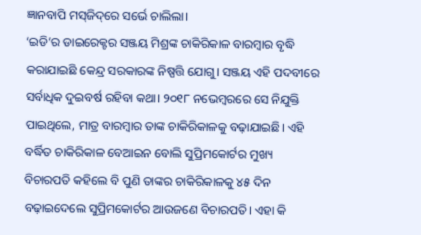ଜ୍ଞାନବାପି ମସ୍‌ଜିଦ୍‌ରେ ସର୍ଭେ ଚାଲିଲା।
‘ଇଡି’ର ଡାଇରେକ୍ଟର ସଞ୍ଜୟ ମିଶ୍ରଙ୍କ ଚାକିରିକାଳ ବାରମ୍ବାର ବୃଦ୍ଧି କରାଯାଇଛି କେନ୍ଦ୍ର ସରକାରଙ୍କ ନିଷ୍ପତ୍ତି ଯୋଗୁ। ସଞ୍ଜୟ ଏହି ପଦବୀରେ ସର୍ବାଧିକ ଦୁଇବର୍ଷ ରହିବା କଥା। ୨୦୧୮ ନଭେମ୍ବରରେ ସେ ନିଯୁକ୍ତି ପାଇଥିଲେ, ମାତ୍ର ବାରମ୍ବାର ତାଙ୍କ ଚାକିରିକାଳକୁ ବଢ଼ାଯାଇଛି। ଏହି ବର୍ଦ୍ଧିତ ଚାକିରିକାଳ ବେଆଇନ ବୋଲି ସୁପ୍ରିମକୋର୍ଟର ମୁଖ୍ୟ ବିଚାରପତି କହିଲେ ବି ପୁଣି ତାଙ୍କର ଚାକିରିକାଳକୁ ୪୫ ଦିନ ବଢ଼ାଇଦେଲେ ସୁପ୍ରିମକୋର୍ଟର ଆଉଜଣେ ବିଚାରପତି। ଏହା କି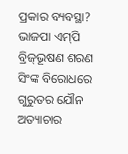ପ୍ରକାର ବ୍ୟବସ୍ଥା?
ଭାଜପା ଏମ୍‌ପି ବ୍ରିଜ୍‌ଭୂଷଣ ଶରଣ ସିଂଙ୍କ ବିରୋଧରେ ଗୁରୁତର ଯୌନ ଅତ୍ୟାଚାର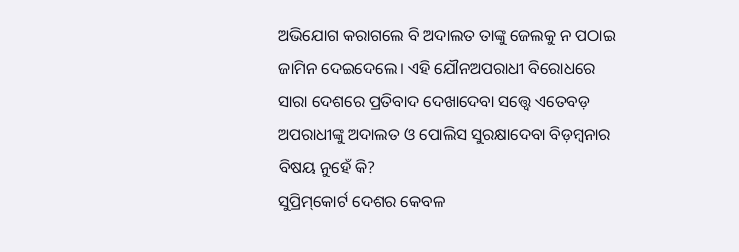ଅଭିଯୋଗ କରାଗଲେ ବି ଅଦାଲତ ତାଙ୍କୁ ଜେଲକୁ ନ ପଠାଇ ଜାମିନ ଦେଇଦେଲେ। ଏହି ଯୌନଅପରାଧୀ ବିରୋଧରେ ସାରା ଦେଶରେ ପ୍ରତିବାଦ ଦେଖାଦେବା ସତ୍ତ୍ୱେ ଏତେବଡ଼ ଅପରାଧୀଙ୍କୁ ଅଦାଲତ ଓ ପୋଲିସ ସୁରକ୍ଷାଦେବା ବିଡ଼ମ୍ବନାର ବିଷୟ ନୁହେଁ କି?
ସୁପ୍ରିମ୍‌କୋର୍ଟ ଦେଶର କେବଳ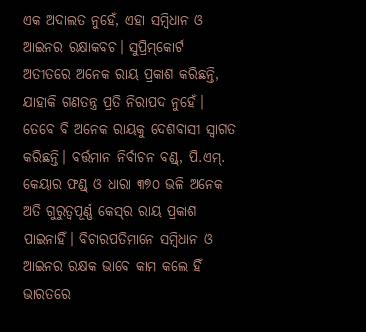ଏକ ଅଦାଲତ ନୁହେଁ, ଏହା ସମ୍ବିଧାନ ଓ ଆଇନର ରକ୍ଷାକବଚ। ସୁପ୍ରିମ୍‌କୋର୍ଟ ଅତୀତରେ ଅନେକ ରାୟ ପ୍ରକାଶ କରିଛନ୍ତି, ଯାହାକି ଗଣତନ୍ତ୍ର ପ୍ରତି ନିରାପଦ ନୁହେଁ। ତେବେ ବି ଅନେକ ରାୟକୁ ଦେଶବାସୀ ସ୍ବାଗତ କରିଛନ୍ତି। ବର୍ତ୍ତମାନ ନିର୍ବାଚନ ବଣ୍ଡ୍‌, ପି.ଏମ୍‌. କେୟାର ଫଣ୍ଡ୍‌ ଓ ଧାରା ୩୭୦ ଭଳି ଅନେକ ଅତି ଗୁରୁତ୍ୱପୂର୍ଣ୍ଣ କେସ୍‌ର ରାୟ ପ୍ରକାଶ ପାଇନାହିଁ। ବିଚାରପତିମାନେ ସମ୍ବିଧାନ ଓ ଆଇନର ରକ୍ଷକ ଭାବେ କାମ କଲେ ହିଁ ଭାରତରେ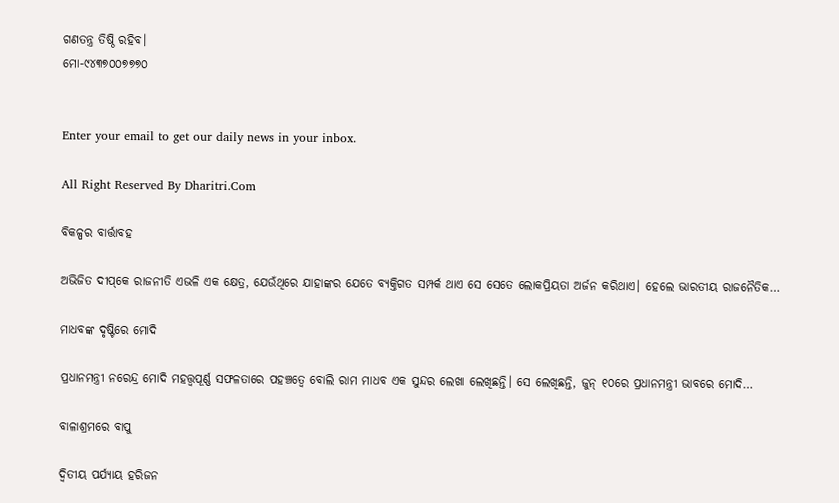ଗଣତନ୍ତ୍ର ତିଷ୍ଠି ରହିବ।
ମୋ-୯୪୩୭୦୦୭୭୭୦


Enter your email to get our daily news in your inbox.

All Right Reserved By Dharitri.Com

ବିକଳ୍ପର ବାର୍ତ୍ତାବହ

ଅଭିଜିତ ଦୀପ୍‌କେ ରାଜନୀତି ଏଭଳି ଏକ କ୍ଷେତ୍ର, ଯେଉଁଥିରେ ଯାହାଙ୍କର ଯେତେ ବ୍ୟକ୍ତିଗତ ସମ୍ପର୍କ ଥାଏ ସେ ସେତେ ଲୋକପ୍ରିୟତା ଅର୍ଜନ କରିଥାଏ। ହେଲେ ଭାରତୀୟ ରାଜନୈତିକ…

ମାଧବଙ୍କ ଦୃଷ୍ଟିରେ ମୋଦି

ପ୍ରଧାନମନ୍ତ୍ରୀ ନରେନ୍ଦ୍ର ମୋଦି ମହତ୍ତ୍ୱପୂର୍ଣ୍ଣ ସଫଳତାରେ ପହଞ୍ଚତ୍ୱେ ବୋଲି ରାମ ମାଧବ ଏକ ସୁନ୍ଦର ଲେଖା ଲେଖିଛନ୍ତି। ସେ ଲେଖିଛନ୍ତି, ଜୁନ୍‌ ୧୦ରେ ପ୍ରଧାନମନ୍ତ୍ରୀ ଭାବରେ ମୋଦି…

ବାଳାଶ୍ରମରେ ବାପୁ

ଦ୍ବିତୀୟ ପର୍ଯ୍ୟାୟ ହରିଜନ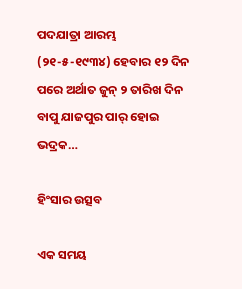ପଦଯାତ୍ରା ଆରମ୍ଭ (୨୧-୫-୧୯୩୪) ହେବାର ୧୨ ଦିନ ପରେ ଅର୍ଥାତ ଜୁନ୍‌ ୨ ତାରିଖ ଦିନ ବାପୁ ଯାଜପୁର ପାର୍‌ ହୋଇ ଭଦ୍ରକ…

ହିଂସାର ଉତ୍ସବ

ଏକ ସମୟ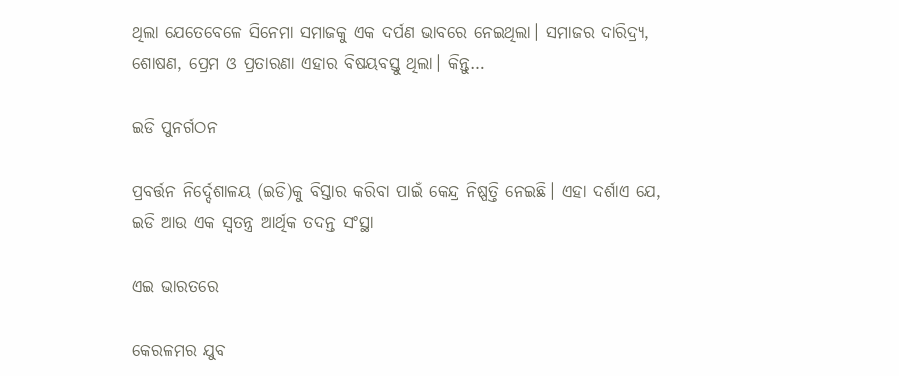ଥିଲା ଯେତେବେଳେ ସିନେମା ସମାଜକୁ ଏକ ଦର୍ପଣ ଭାବରେ ନେଇଥିଲା। ସମାଜର ଦାରିଦ୍ର୍ୟ, ଶୋଷଣ, ପ୍ରେମ ଓ ପ୍ରତାରଣା ଏହାର ବିଷୟବସ୍ତୁ ଥିଲା। କିନ୍ତୁ…

ଇଡି ପୁନର୍ଗଠନ

ପ୍ରବର୍ତ୍ତନ ନିର୍ଦ୍ଦେଶାଳୟ (ଇଡି)କୁ ବିସ୍ତାର କରିବା ପାଇଁ କେନ୍ଦ୍ର ନିଷ୍ପତ୍ତି ନେଇଛି। ଏହା ଦର୍ଶାଏ ଯେ, ଇଡି ଆଉ ଏକ ସ୍ବତନ୍ତ୍ର ଆର୍ଥିକ ତଦନ୍ତ ସଂସ୍ଥା

ଏଇ ଭାରତରେ

କେରଳମର ଯୁବ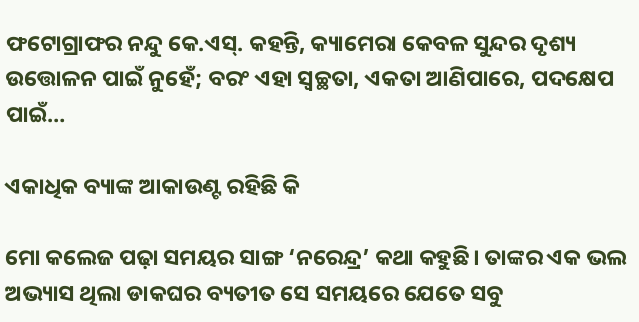ଫଟୋଗ୍ରାଫର ନନ୍ଦୁ କେ.ଏସ୍‌. କହନ୍ତି, କ୍ୟାମେରା କେବଳ ସୁନ୍ଦର ଦୃଶ୍ୟ ଉତ୍ତୋଳନ ପାଇଁ ନୁହେଁ; ବରଂ ଏହା ସ୍ବଚ୍ଛତା, ଏକତା ଆଣିପାରେ, ପଦକ୍ଷେପ ପାଇଁ…

ଏକାଧିକ ବ୍ୟାଙ୍କ ଆକାଉଣ୍ଟ ରହିଛି କି

ମୋ କଲେଜ ପଢ଼ା ସମୟର ସାଙ୍ଗ ‘ନରେନ୍ଦ୍ର’ କଥା କହୁଛି। ତାଙ୍କର ଏକ ଭଲ ଅଭ୍ୟାସ ଥିଲା ଡାକଘର ବ୍ୟତୀତ ସେ ସମୟରେ ଯେତେ ସବୁ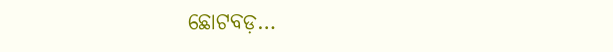ଛୋଟବଡ଼…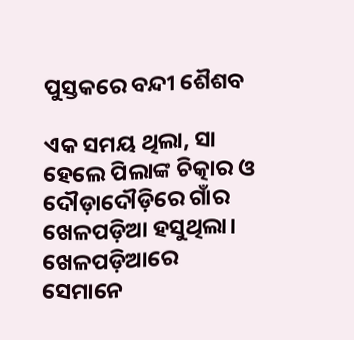ପୁସ୍ତକରେ ବନ୍ଦୀ ଶୈଶବ

ଏକ ସମୟ ଥିଲା, ସା ହେଲେ ପିଲାଙ୍କ ଚିତ୍କାର ଓ ଦୌଡ଼ାଦୌଡ଼ିରେ ଗାଁର ଖେଳପଡ଼ିଆ ହସୁଥିଲା। ଖେଳପଡ଼ିଆରେ ସେମାନେ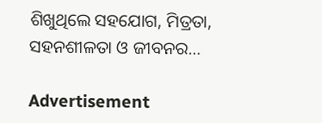ଶିଖୁଥିଲେ ସହଯୋଗ, ମିତ୍ରତା, ସହନଶୀଳତା ଓ ଜୀବନର…

Advertisement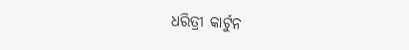ଧରିତ୍ରୀ କାର୍ଟୁନ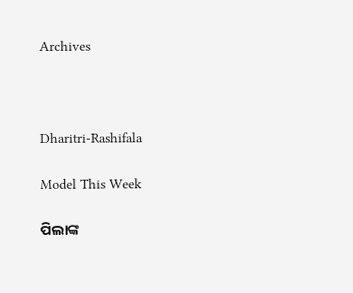Archives



Dharitri-Rashifala

Model This Week

ପିଲାଙ୍କ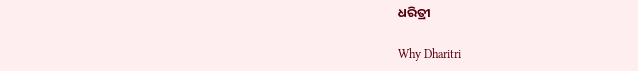ଧରିତ୍ରୀ

Why Dharitri